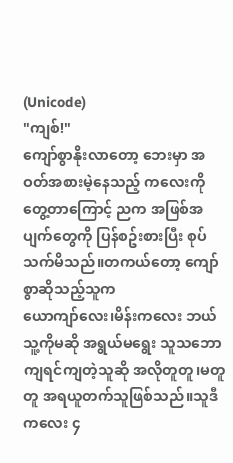(Unicode)
"ကျစ်!"
ကျော်စွာနိုးလာတော့ ဘေးမှာ အဝတ်အစားမဲ့နေသည့် ကလေးကိုတွေ့တာကြောင့် ညက အဖြစ်အပျက်တွေကို ပြန်စဥ်းစားပြီး စုပ်သက်မိသည်။တကယ်တော့ ကျော်စွာဆိုသည့်သူက
ယောကျာ်လေး၊မိန်းကလေး ဘယ်သူ့ကိုမဆို အရွယ်မရွေး သူသဘောကျရင်ကျတဲ့သူဆို အလိုတူတူ၊မတူတူ အရယူတက်သူဖြစ်သည်။သူဒီကလေး ၄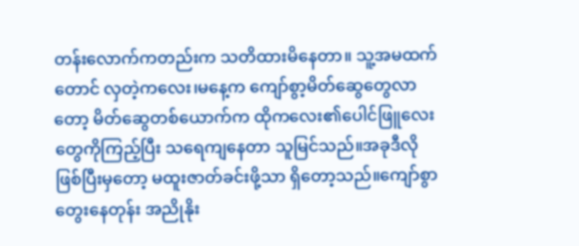တန်းလောက်ကတည်းက သတိထားမိနေတာ။ သူ့အမထက်တောင် လှတဲ့ကလေး၊မနေ့က ကျော်စွာ့မိတ်ဆွေတွေလာတော့ မိတ်ဆွေတစ်ယောက်က ထိုကလေး၏ပေါင်ဖြူလေးတွေကိုကြည့်ပြီး သရေကျနေတာ သူမြင်သည်။အခုဒီလိုဖြစ်ပြီးမှတော့ မထူးဇာတ်ခင်းဖို့သာ ရှိတော့သည်။ကျော်စွာတွေးနေတုန်း အညိုနိုး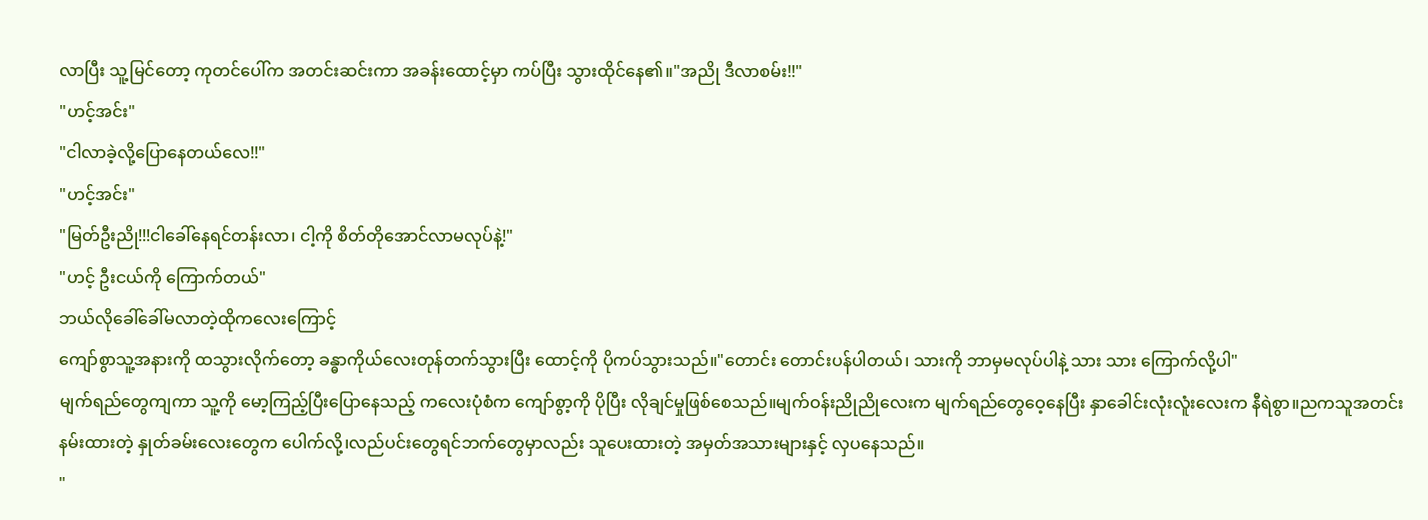လာပြီး သူ့မြင်တော့ ကုတင်ပေါ်က အတင်းဆင်းကာ အခန်းထောင့်မှာ ကပ်ပြီး သွားထိုင်နေ၏။"အညို ဒီလာစမ်း!!"
"ဟင့်အင်း"
"ငါလာခဲ့လို့ပြောနေတယ်လေ!!"
"ဟင့်အင်း"
"မြတ်ဦးညို!!!ငါခေါ်နေရင်တန်းလာ၊ ငါ့ကို စိတ်တိုအောင်လာမလုပ်နဲ့!"
"ဟင့် ဦးငယ်ကို ကြောက်တယ်"
ဘယ်လိုခေါ်ခေါ်မလာတဲ့ထိုကလေးကြောင့်
ကျော်စွာသူ့အနားကို ထသွားလိုက်တော့ ခန္ဓာကိုယ်လေးတုန်တက်သွားပြီး ထောင့်ကို ပိုကပ်သွားသည်။"တောင်း တောင်းပန်ပါတယ်၊ သားကို ဘာမှမလုပ်ပါနဲ့ သား သား ကြောက်လို့ပါ"
မျက်ရည်တွေကျကာ သူ့ကို မော့ကြည့်ပြီးပြောနေသည့် ကလေးပုံစံက ကျော်စွာ့ကို ပိုပြီး လိုချင်မှုဖြစ်စေသည်။မျက်ဝန်းညိုညိုလေးက မျက်ရည်တွေဝေ့နေပြီး နှာခေါင်းလုံးလူံးလေးက နီရဲစွာ။ညကသူအတင်းနမ်းထားတဲ့ နှုတ်ခမ်းလေးတွေက ပေါက်လို့၊လည်ပင်းတွေရင်ဘက်တွေမှာလည်း သူပေးထားတဲ့ အမှတ်အသားများနှင့် လှပနေသည်။
"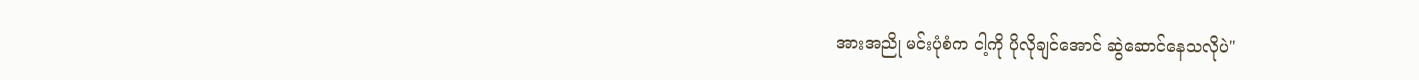အားအညို မင်းပုံစံက ငါ့ကို ပိုလိုချင်အောင် ဆွဲဆောင်နေသလိုပဲ"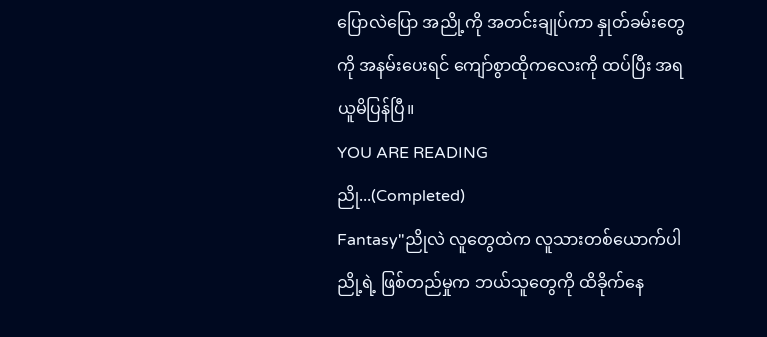ပြောလဲပြော အညို့ကို အတင်းချုပ်ကာ နှုတ်ခမ်းတွေကို အနမ်းပေးရင် ကျော်စွာထိုကလေးကို ထပ်ပြီး အရယူမိပြန်ပြီ။
YOU ARE READING
ညို...(Completed)
Fantasy"ညိုလဲ လူတွေထဲက လူသားတစ်ယောက်ပါ ညို့ရဲ့ ဖြစ်တည်မှုက ဘယ်သူတွေကို ထိခိုက်နေ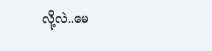လို့လဲ..မေ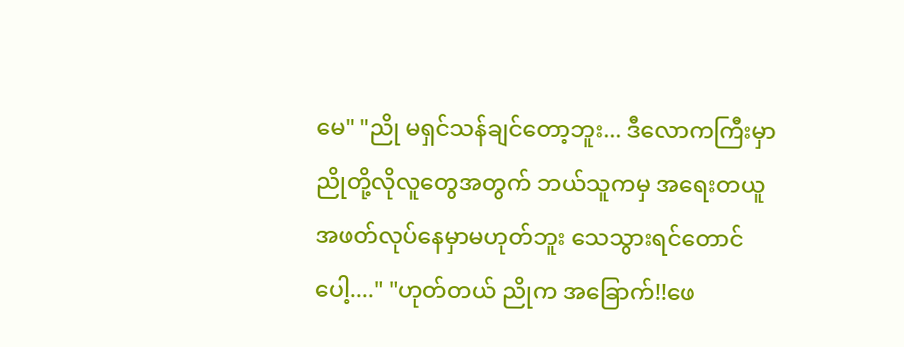မေ" "ညို မရှင်သန်ချင်တော့ဘူး... ဒီလောကကြီးမှာ ညိုတို့လိုလူတွေအတွက် ဘယ်သူကမှ အရေးတယူ အဖတ်လုပ်နေမှာမဟုတ်ဘူး သေသွားရင်တောင်ပေါ့...." "ဟုတ်တယ် ညိုက အခြောက်!!ဖေ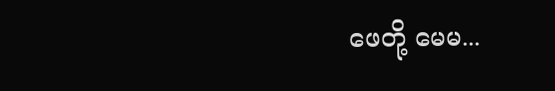ဖေတို့ မေမ...